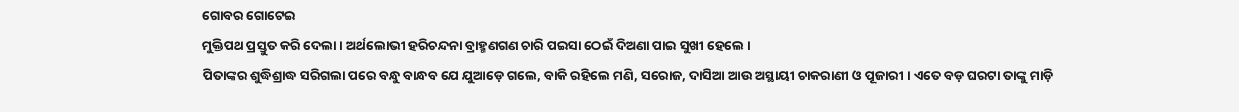ଗୋବର ଗୋଟେଇ
ମୁକ୍ତିପଥ ପ୍ରସ୍ତୁତ କରି ଦେଲା । ଅର୍ଥଲୋଭୀ ହରିଚନ୍ଦନା ବ୍ରାହ୍ମଣଗଣ ଚାରି ପଇସା ଠେଇଁ ଦିଅଣା ପାଇ ସୁଖୀ ହେଲେ ।
ପିତାଙ୍କର ଶୁଦ୍ଧିଶ୍ରାଦ୍ଧ ସରିଗଲା ପରେ ବନ୍ଧୁ ବାନ୍ଧବ ଯେ ଯୁଆଡ଼େ ଗଲେ, ବାକି ରହିଲେ ମଣି, ସରୋଜ, ଦାସିଆ ଆଉ ଅସ୍ଥାୟୀ ଚାକରାଣୀ ଓ ପୂଜାରୀ । ଏତେ ବଡ଼ ଘରଟା ତାଙ୍କୁ ମାଡ଼ି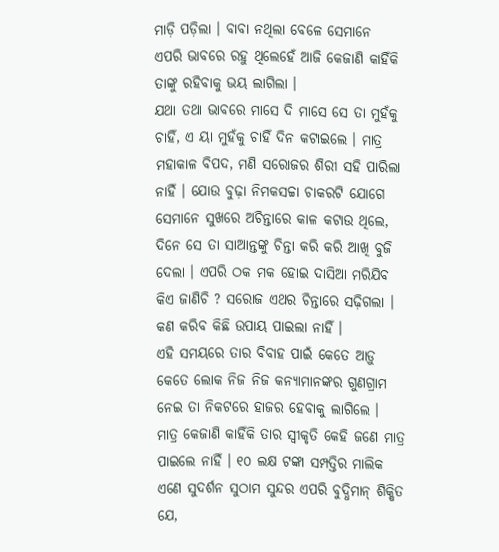ମାଡ଼ି ପଡ଼ିଲା । ବାବା ନଥିଲା ବେଳେ ସେମାନେ ଏପରି ଭାବରେ ରହୁ ଥିଲେହେଁ ଆଜି କେଜାଣି କାହିଁକି ତାଙ୍କୁ ରହିବାକୁ ଭୟ ଲାଗିଲା ।
ଯଥା ତଥା ଭାବରେ ମାସେ ଦି ମାସେ ସେ ତା ମୁହଁକୁ ଚାହିଁ, ଏ ୟା ମୁହଁକୁ ଚାହିଁ ଦିନ କଟାଇଲେ । ମାତ୍ର ମହାକାଳ ବିପଦ, ମଣି ସରୋଜର ଶିରୀ ସହି ପାରିଲା ନାହିଁ । ଯୋଉ ବୁଢ଼ା ନିମକସଚ୍ଚା ଚାକରଟି ଯୋଗେ ସେମାନେ ସୁଖରେ ଅଚିନ୍ତାରେ କାଳ କଟାଉ ଥିଲେ, ଦିନେ ସେ ତା ସାଆନ୍ତଙ୍କୁ ଚିନ୍ତା କରି କରି ଆଖି ବୁଜି ଦେଲା । ଏପରି ଠକ ମକ ହୋଇ ଦାସିଆ ମରିଯିବ କିଏ ଜାଣିଚି ? ସରୋଜ ଏଥର ଚିନ୍ତାରେ ସଢ଼ିଗଲା । କଣ କରିବ କିଛି ଉପାୟ ପାଇଲା ନାହିଁ ।
ଏହି ସମୟରେ ତାର ବିବାହ ପାଇଁ କେତେ ଆଡ଼ୁ କେତେ ଲୋକ ନିଜ ନିଜ କନ୍ୟାମାନଙ୍କର ଗୁଣଗ୍ରାମ ନେଇ ତା ନିକଟରେ ହାଜର ହେବାକୁ ଲାଗିଲେ । ମାତ୍ର କେଜାଣି କାହିଁକି ତାର ସ୍ୱୀକୃତି କେହି ଜଣେ ମାତ୍ର ପାଇଲେ ନାହିଁ । ୧୦ ଲକ୍ଷ ଟଙ୍କା ସମ୍ପତ୍ତିର ମାଲିକ ଏଣେ ସୁଦର୍ଶନ ସୁଠାମ ସୁନ୍ଦର ଏପରି ବୁଦ୍ଧିମାନ୍ ଶିକ୍ଷିତ ଯେ,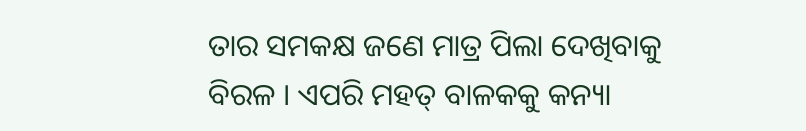ତାର ସମକକ୍ଷ ଜଣେ ମାତ୍ର ପିଲା ଦେଖିବାକୁ ବିରଳ । ଏପରି ମହତ୍ ବାଳକକୁ କନ୍ୟା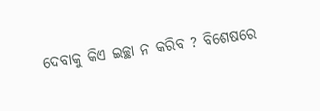ଦେବାକୁ କିଏ ଇଚ୍ଛା ନ କରିବ ? ବିଶେଷରେ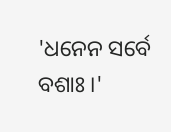'ଧନେନ ସର୍ବେ ବଶାଃ ।'